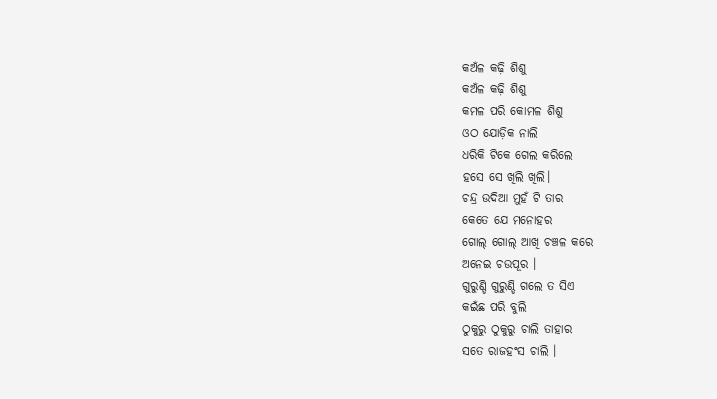କଅଁଳ କଢ଼ି ଶିଶୁ
କଅଁଳ କଢ଼ି ଶିଶୁ
କମଳ ପରି କୋମଳ ଶିଶୁ
ଓଠ ଯୋଡ଼ିକ ନାଲି
ଧରିକି ଟିକେ ଗେଲ କରିଲେ
ହସେ ସେ ଖିଲି ଖିଲି।
ଚନ୍ଦ୍ର ଉଦିଆ ମୁହଁ ଟି ତାର
କେତେ ଯେ ମନୋହର
ଗୋଲ୍ ଗୋଲ୍ ଆଖି ଚଞ୍ଚଳ କରେ
ଅନେଇ ଚଉପୂର ।
ଗୁରୁଣ୍ଡି ଗୁରୁଣ୍ଡି ଗଲେ ତ ସିଏ
କଇଁଛ ପରି ବୁଲି
ଠୁକୁରୁ ଠୁକୁରୁ ଚାଲି ତାହାର
ସତେ ରାଜହଂସ ଚାଲି ।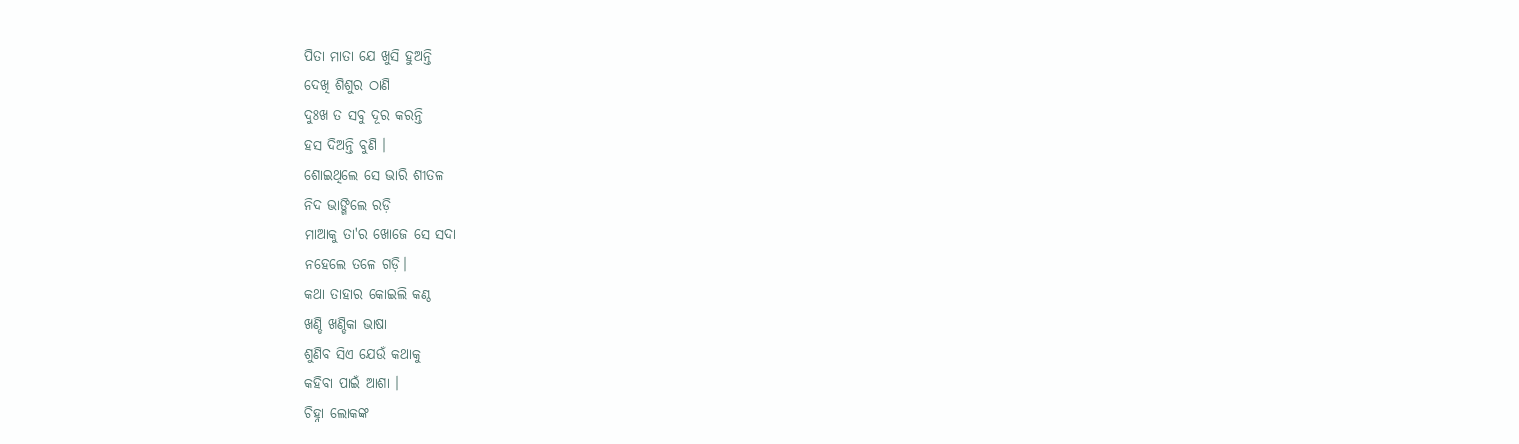ପିତା ମାତା ଯେ ଖୁସି ହୁଅନ୍ତି
ଦେଖି ଶିଶୁର ଠାଣି
ଦୁଃଖ ତ ସବୁ ଦୂର କରନ୍ତି
ହସ ଦିଅନ୍ତି ବୁଣି ।
ଶୋଇଥିଲେ ସେ ଭାରି ଶୀତଳ
ନିଦ ଭାଙ୍ଗିଲେ ରଡ଼ି
ମାଆକୁ ତା'ର ଖୋଜେ ସେ ସଦା
ନହେଲେ ତଳେ ଗଡ଼ି।
କଥା ତାହାର କୋଇଲି କଣ୍ଠ
ଖଣ୍ଡି ଖଣ୍ଡିକା ଭାଷା
ଶୁଣିବ ସିଏ ଯେଉଁ କଥାକୁ
କହିବା ପାଇଁ ଆଶା ।
ଚିହ୍ନା ଲୋକଙ୍କ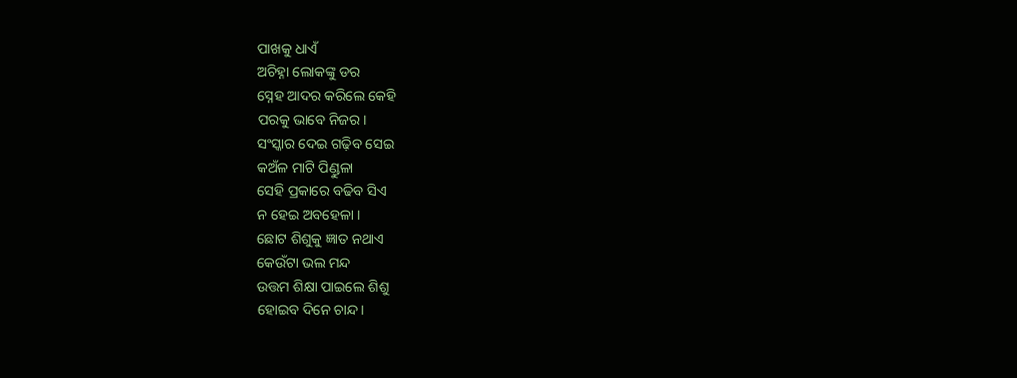ପାଖକୁ ଧାଏଁ
ଅଚିହ୍ନା ଲୋକଙ୍କୁ ଡର
ସ୍ନେହ ଆଦର କରିଲେ କେହି
ପରକୁ ଭାବେ ନିଜର।
ସଂସ୍କାର ଦେଇ ଗଢ଼ିବ ସେଇ
କଅଁଳ ମାଟି ପିଣ୍ଡୁଳା
ସେହି ପ୍ରକାରେ ବଢିବ ସିଏ
ନ ହେଇ ଅବହେଳା ।
ଛୋଟ ଶିଶୁକୁ ଜ୍ଞାତ ନଥାଏ
କେଉଁଟା ଭଲ ମନ୍ଦ
ଉତ୍ତମ ଶିକ୍ଷା ପାଇଲେ ଶିଶୁ
ହୋଇବ ଦିନେ ଚାନ୍ଦ।